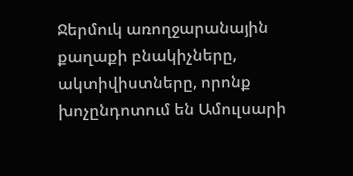Ջերմուկ առողջարանային քաղաքի բնակիչները, ակտիվիստները, որոնք խոչընդոտում են Ամուլսարի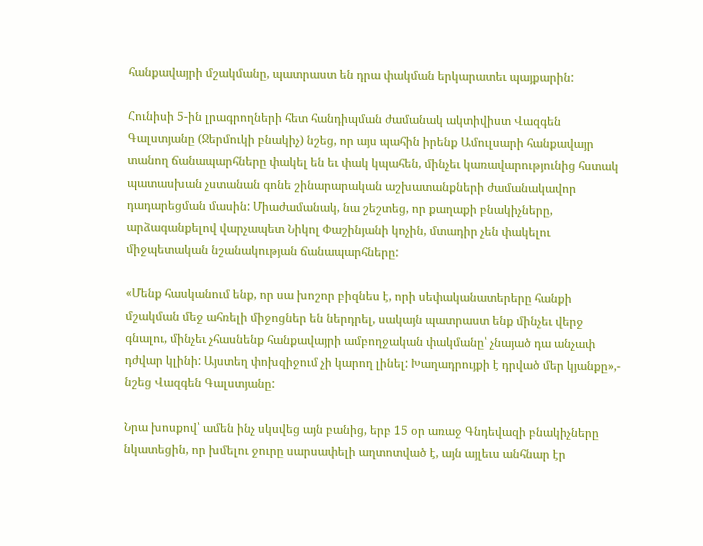հանքավայրի մշակմանը, պատրաստ են դրա փակման երկարատեւ պայքարին:

Հունիսի 5-ին լրագրողների հետ հանդիպման ժամանակ ակտիվիստ Վազգեն Գալստյանը (Ջերմուկի բնակիչ) նշեց, որ այս պահին իրենք Ամուլսարի հանքավայր տանող ճանապարհները փակել են եւ փակ կպահեն, մինչեւ կառավարությունից հստակ պատասխան չստանան գոնե շինարարական աշխատանքների ժամանակավոր դադարեցման մասին: Միաժամանակ, նա շեշտեց, որ քաղաքի բնակիչները, արձագանքելով վարչապետ Նիկոլ Փաշինյանի կոչին, մտադիր չեն փակելու միջպետական նշանակության ճանապարհները:

«Մենք հասկանում ենք, որ սա խոշոր բիզնես է, որի սեփականատերերը հանքի մշակման մեջ ահռելի միջոցներ են ներդրել, սակայն պատրաստ ենք մինչեւ վերջ գնալու, մինչեւ չհասնենք հանքավայրի ամբողջական փակմանը՝ չնայած դա անչափ դժվար կլինի: Այստեղ փոխզիջում չի կարող լինել: Խաղադրույքի է դրված մեր կյանքը»,- նշեց Վազգեն Գալստյանը:

Նրա խոսքով՝ ամեն ինչ սկսվեց այն բանից, երբ 15 օր առաջ Գնդեվազի բնակիչները նկատեցին, որ խմելու ջուրը սարսափելի աղտոտված է, այն այլեւս անհնար էր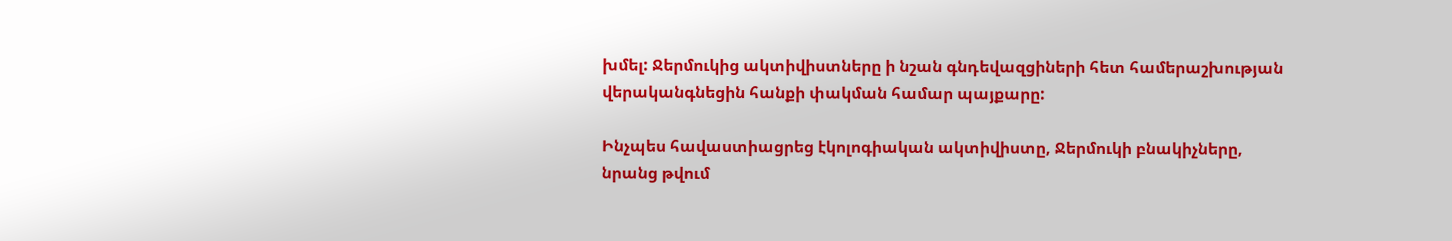խմել: Ջերմուկից ակտիվիստները ի նշան գնդեվազցիների հետ համերաշխության վերականգնեցին հանքի փակման համար պայքարը:

Ինչպես հավաստիացրեց էկոլոգիական ակտիվիստը, Ջերմուկի բնակիչները, նրանց թվում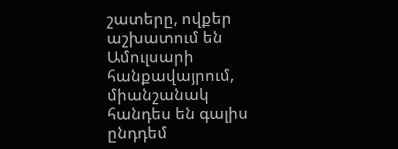շատերը, ովքեր աշխատում են Ամուլսարի հանքավայրում, միանշանակ հանդես են գալիս ընդդեմ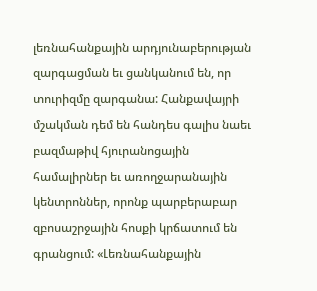լեռնահանքային արդյունաբերության զարգացման եւ ցանկանում են, որ տուրիզմը զարգանա: Հանքավայրի մշակման դեմ են հանդես գալիս նաեւ բազմաթիվ հյուրանոցային համալիրներ եւ առողջարանային կենտրոններ, որոնք պարբերաբար զբոսաշրջային հոսքի կրճատում են գրանցում: «Լեռնահանքային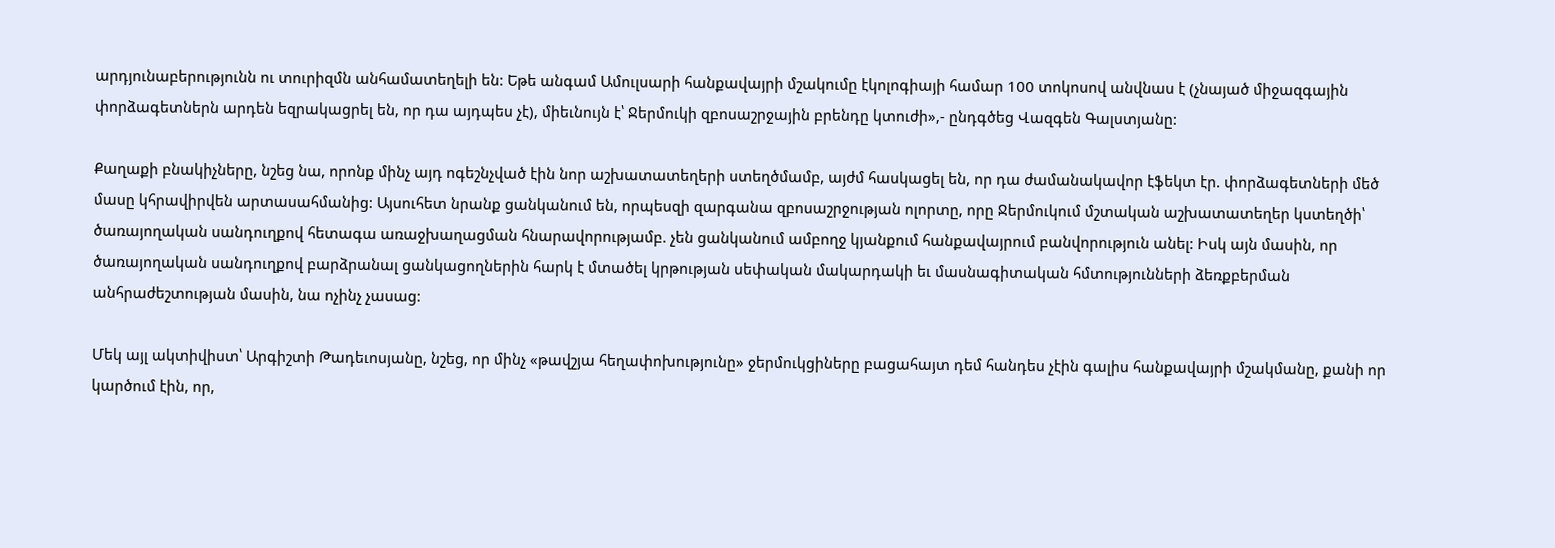արդյունաբերությունն ու տուրիզմն անհամատեղելի են: Եթե անգամ Ամուլսարի հանքավայրի մշակումը էկոլոգիայի համար 100 տոկոսով անվնաս է (չնայած միջազգային փորձագետներն արդեն եզրակացրել են, որ դա այդպես չէ), միեւնույն է՝ Ջերմուկի զբոսաշրջային բրենդը կտուժի»,- ընդգծեց Վազգեն Գալստյանը:

Քաղաքի բնակիչները, նշեց նա, որոնք մինչ այդ ոգեշնչված էին նոր աշխատատեղերի ստեղծմամբ, այժմ հասկացել են, որ դա ժամանակավոր էֆեկտ էր. փորձագետների մեծ մասը կհրավիրվեն արտասահմանից: Այսուհետ նրանք ցանկանում են, որպեսզի զարգանա զբոսաշրջության ոլորտը, որը Ջերմուկում մշտական աշխատատեղեր կստեղծի՝ ծառայողական սանդուղքով հետագա առաջխաղացման հնարավորությամբ. չեն ցանկանում ամբողջ կյանքում հանքավայրում բանվորություն անել: Իսկ այն մասին, որ ծառայողական սանդուղքով բարձրանալ ցանկացողներին հարկ է մտածել կրթության սեփական մակարդակի եւ մասնագիտական հմտությունների ձեռքբերման անհրաժեշտության մասին, նա ոչինչ չասաց:

Մեկ այլ ակտիվիստ՝ Արգիշտի Թադեւոսյանը, նշեց, որ մինչ «թավշյա հեղափոխությունը» ջերմուկցիները բացահայտ դեմ հանդես չէին գալիս հանքավայրի մշակմանը, քանի որ կարծում էին, որ,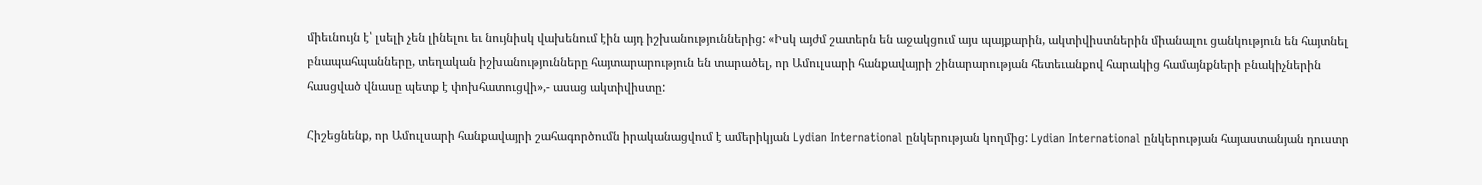միեւնույն է՝ լսելի չեն լինելու եւ նույնիսկ վախենում էին այդ իշխանություններից: «Իսկ այժմ շատերն են աջակցում այս պայքարին, ակտիվիստներին միանալու ցանկություն են հայտնել բնապահպանները, տեղական իշխանությունները հայտարարություն են տարածել, որ Ամուլսարի հանքավայրի շինարարության հետեւանքով հարակից համայնքների բնակիչներին հասցված վնասը պետք է փոխհատուցվի»,- ասաց ակտիվիստը:

Հիշեցնենք, որ Ամուլսարի հանքավայրի շահագործումն իրականացվում է ամերիկյան Lydian International ընկերության կողմից: Lydian International ընկերության հայաստանյան դուստր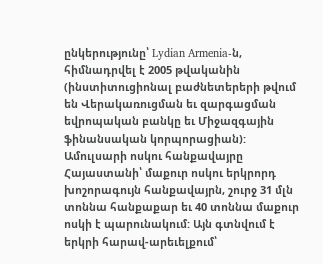ընկերությունը՝ Lydian Armenia-ն,  հիմնադրվել է 2005 թվականին (ինստիտուցիոնալ բաժնետերերի թվում են Վերակառուցման եւ զարգացման եվրոպական բանկը եւ Միջազգային ֆինանսական կորպորացիան): Ամուլսարի ոսկու հանքավայրը Հայաստանի՝ մաքուր ոսկու երկրորդ խոշորագույն հանքավայրն, շուրջ 31 մլն տոննա հանքաքար եւ 40 տոննա մաքուր ոսկի է պարունակում: Այն գտնվում է երկրի հարավ-արեւելքում՝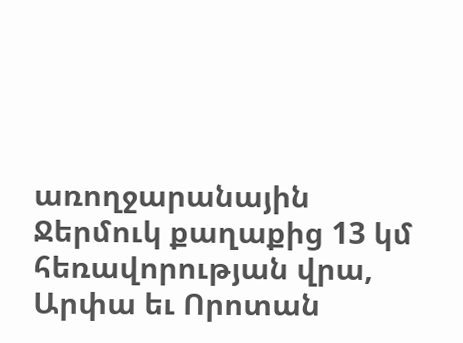առողջարանային Ջերմուկ քաղաքից 13 կմ հեռավորության վրա, Արփա եւ Որոտան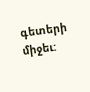գետերի միջեւ: